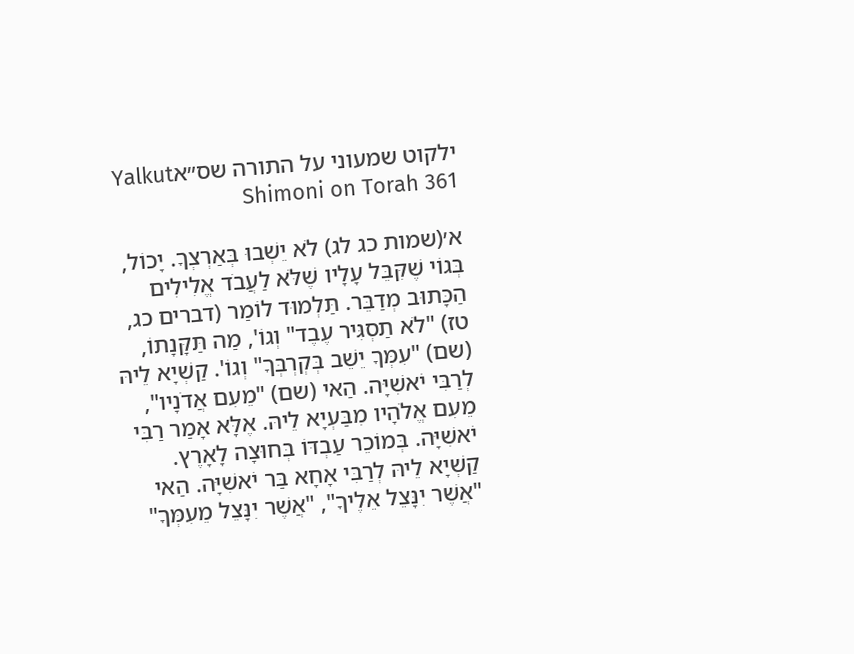ילקוט שמעוני על התורה שס״אYalkut Shimoni on Torah 361

א׳(שמות כג לג) לֹא יֵשְׁבוּ בְּאַרְצְךָ. יָכוֹל, בְּגוֹי שֶׁקִּבֵּל עָלָיו שֶׁלֹּא לַעֲבֹד אֱלִילִים הַכָּתוּב מְדַבֵּר. תַּלְמוּד לוֹמַר (דברים כג, טז) "לֹא תַסְגִּיר עֶבֶד" וְגוֹ', מַה תַּקָּנָתוֹ, (שם) "עִמְּךָ יֵשֵׁב בְּקְרְבְּךָ" וְגוֹ'. קַשְׁיָא לֵיהּ לְרַבִּי יֹאשִׁיָּה. הַאי (שם) "מֵעִם אֲדֹנָיו", מֵעִם אֱלֹהָיו מִבַּעְיָא לֵיהּ. אֶלָּא אָמַר רַבִּי יֹאשִׁיָּה. בְּמוֹכֵר עַבְדּוֹ בְּחוּצָה לָאָרֶץ. קַשְׁיָא לֵיהּ לְרַבִּי אָחָא בַּר יֹאשִׁיָּה. הַאי "אֲשֶׁר יִנָּצֵל אֵלֶיךָ", "אֲשֶׁר יִנָּצֵל מֵעִמְּךָ"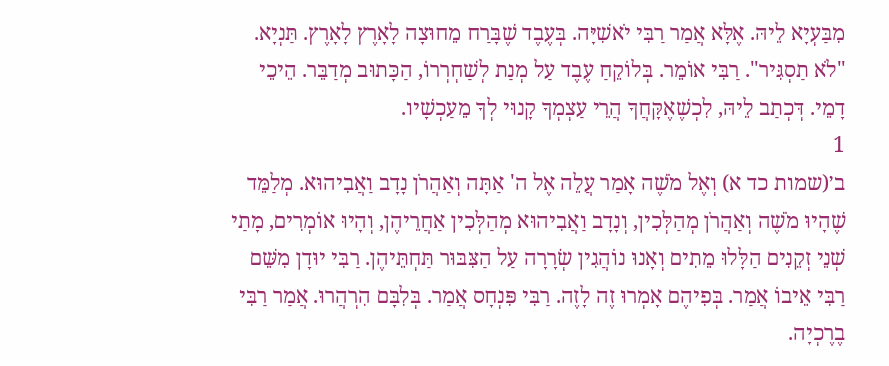מִבַּעְיָא לֵיהּ. אֶלָּא אֲמַר רַבִּי יֹאשִׁיָּה. בְּעֶבֶד שֶׁבָּרַח מֵחוּצָה לָאָרֶץ לָאָרֶץ. תַּנְיָא. "לֹא תַסְגִּיר". רַבִּי אוֹמֵר. בְּלוֹקֵחַ עֶבֶד עַל מְנַת לְשַׁחְרְרוֹ, הַכָּתוּב מְדַבֵּר. הֵיכֵי דָמֵי. דְּכְתַב לֵיהּ, לִכְשֶׁאֶקָּחֲךָ הֲרֵי עַצְמְךָ קָנוּי לְךָ מֵעַכְשָׁיו.
1
ב׳(שמות כד א) וְאֶל מֹשֶׁה אָמַר עֲלֵה אֶל ה' אַתָּה וְאַהֲרֹן נָדָב וַאֲבִיהוּא. מְלַמֵּד שֶׁהָיוּ מֹשֶׁה וְאַהֲרֹן מְהַלְּכִין, וְנָדָב וַאֲבִיהוּא מְהַלְּכִין אַחֲרֵיהֶן, וְהָיוּ אוֹמְרִים, מָתַי שְׁנֵי זְקֵנִים הַלָּלוּ מֵתִים וְאָנוּ נוֹהֲגִין שְׂרָרָה עַל הַצִּבּוּר תַּחְתֵּיהֶן. רַבִּי יוּדָן מִשֵּׁם רַבִּי אֵיבוֹ אֲמַר. בְּפִיהֶם אָמְרוּ זֶה לָזֶה. רַבִּי פִּנְחָס אֲמַר. בְּלִבָּם הִרְהֲרוּ. אֲמַר רַבִּי בֶרֶכְיָה.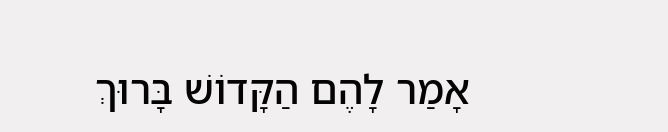אָמַר לָהֶם הַקָּדוֹשׁ בָּרוּךְ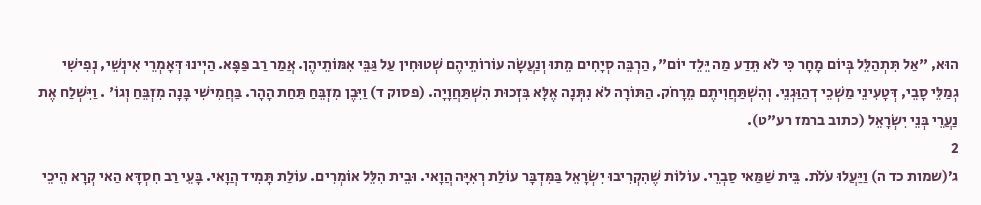הוּא, "אַל תִּתְהַלֵּל בְּיוֹם מָחָר כִּי לֹא תֵּדַע מַה יֵּלֵד יוֹם", הַרְבֵּה סְיָחִים מֵתוּ וְנַעֲשָׂה עוֹרוֹתֵיהֶם שְׁטוּחִין עַל גַּבֵּי אִמּוֹתֵיהֶן. אֲמַר רַב פַּפָּא. הַיְינוּ דְּאָמְרֵי אִינְשֵׁי, נְפִישִׁי גְמַלֵּי סָבֵי, דְּטָעִינֵי מַשְׁכֵי דְהַוַּגְנֵי. וְהִשְׁתַּחֲוִיתֶם מֵרָחֹק. הַתּוֹרָה לֹא נִתְּנָה אֶלָּא בִּזְכוּת הִשְׁתַּחֲוָיָה. (פסוק ד) וַיִּבֶן מִזְבֵּחַ תַּחַת הָהָר. בַּחֲמִישִׁי בָּנָה מִזְבֵּחַ וְגוֹ' . וַיִּשְׁלַח אֶת נַעֲרֵי בְּנֵי יִשְׂרָאֵל (כתוב ברמז רע"ט).
2
ג׳(שמות כד ה) וַיַּעֲלוּ עֹלֹת. בֵּית שַׁמַּאי סַבְרֵי. עוֹלוֹת שֶׁהִקְרִיבוּ יִשְׂרָאֵל בַּמִּדְבָּר עוֹלַת רְאִיָּה הֲוָאי. וּבֵית הִלֵּל אוֹמְרִים. עוֹלַת תָּמִיד הֲוָאי. בָּעֵי רַב חִסְדָּא הַאי קְרָא הֵיכֵי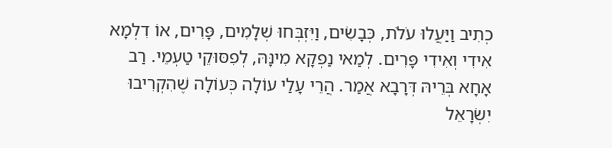כְתִיב וַיַּעֲלוּ עֹלֹת, כְּבָשִׂים, וַיִּזְבְּחוּ שְׁלָמִים, פָּרִים, אוֹ דִלְמָא אִידִי וְאִידִי פָּרִים. לְמַאי נַפְקָא מִינָּהּ, לְפִסּוּקֵי טַעְמֵי. רַב אָחָא בְּרֵיהּ דְּרָבָא אֲמַר. הֲרֵי עָלַי עוֹלָה כְּעוֹלָה שֶׁהִקְרִיבוּ יִשְׂרָאֵל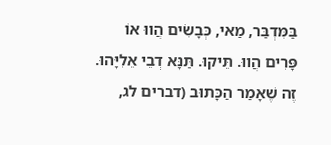בַּמִּדְבַּר, מַאי, כְּבָשִׂים הֲווּ אוֹ פָּרִים הֲווּ. תֵּיקוּ. תַּנָּא דְבֵי אֵלִיָּהוּ. זֶה שֶׁאָמַר הַכָּתוּב (דברים לג,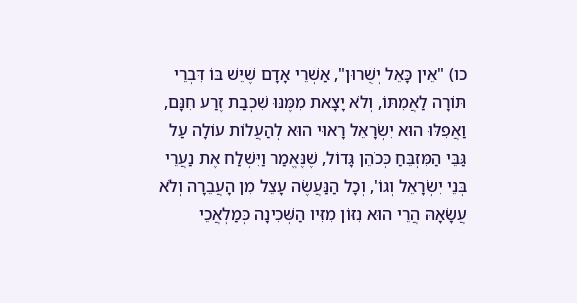כו) "אֵין כָּאֵל יְשֻׁרוּן", אַשְׁרֵי אָדָם שֶׁיֵּשׁ בּוֹ דִּבְרֵי תּוֹרָה לַאֲמִתּוֹ, וְלֹא יָצָאת מִמֶּנּוּ שִׁכְבַת זֶרַע חִנָּם, וַאֲפִלּוּ הוּא יִשְׂרָאֵל רָאוּי הוּא לְהַעֲלוֹת עוֹלָה עַל גַּבֵּי הַמִּזְבֵּחַ כְּכֹהֵן גָּדוֹל, שֶׁנֶּאֱמַר וַיִּשְׁלַח אֶת נַעֲרֵי בְּנֵי יִשְׂרָאֵל וְגוֹ', וְכָל הַנַּעֲשֶׂה עָצֵל מִן הָעֲבֵרָה וְלֹא עֲשָׂאָהּ הֲרֵי הוּא נִזּוֹן מִזִּיו הַשְּׁכִינָה כְּמַלְאֲכֵי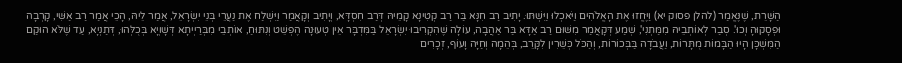הַשָּׁרֵת, שֶׁנֶּאֱמַר (להלן פסוק יא) וַיֶּחֱזוּ אֶת הָאֱלֹהִים וַיֹּאכְלוּ וַיִּשְׁתּוּ. יָתִיב רַב חִנָּא בַּר רַב קְטִינָא קָמֵיהּ דְּרַב חִסְדָּא, וְיָתִיב וְקָאֲמַר וַיִּשְׁלַח אֶת נַעֲרֵי בְּנֵי יִשְׂרָאֵל, אֲמַר לֵיהּ, הָכֵי אֲמַר רַב אַשִּׁי, קָרְבָה וּפְסָקוּהָ וְכוּ'. סְבַר לְאוֹתְבֵיהּ מִמַּתְנִי', שְׁמַע דְּקָאֲמַר מִשּׁוּם רַב אַדָּא בַּר אַהֲבָה, עוֹלָה שֶׁהִקְרִיבוּ יִשְׂרָאֵל בַּמִּדְבָּר אֵין טְעוּנָה הֶפְשֵׁט וְנִתּוּחַ, אוֹתְבֵי מִבְּרַיְיתָא דְּשָׁוְיָא בְּכֻלְּהוּ, דְּתַנְיָא, עַד שֶׁלֹּא הוּקַם הַמִּשְׁכָּן הָיוּ הַבָּמוֹת מֻתָּרוֹת, וַעֲבֹדָה בַּבְּכוֹרוֹת, וְהַכֹּל כְּשֵׁרִין לִקָּרֵב, בְּהֵמָה וְחַיָּה וָעוֹף, זְכָרִים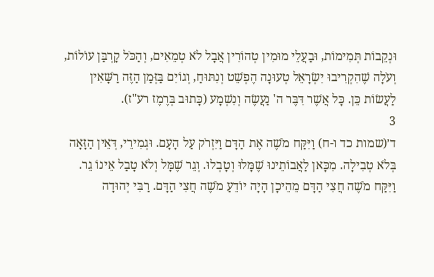וּנְקֵבוֹת תְּמִימוֹת, וּבַעֲלֵי מוּמִין טְהוֹרִין אֲבָל לֹא טְמֵאִים, וְהַכֹּל קָרְבַּן עוֹלוֹת, וְעֹלָה שֶׁהִקְרִיבוּ יִשְׂרָאֵל טְעוּנָה הֶפְשֵׁט וְנִתּוּחַ, וְגוֹיִם בַּזְּמַן הַזֶּה רַשָּׁאִין לַעֲשׂוֹת כֵּן. כָּל אֲשֶׁר דִּבֶּר ה' נַעֲשֶׂה וְנִשְׁמָע (כָּתוּב בְּרֶמֶז רע"ז).
3
ד׳(שמות כד ו-ח) וַיִּקַּח מֹשֶׁה אֶת הַדָּם וַיִּזְרֹק עַל הָעָם. וּגְמִירֵי, דְּאֵין הַזָּאָה בְּלֹא טְבִילָה. מִכָּאן לַאֲבוֹתֵינוּ שֶׁמָּלוּ וְטָבְלוּ. וְגֵר שֶׁמָּל וְלֹא טָבַל אֵינוֹ גֵר. וַיִּקַּח מֹשֶׁה חֲצִי הַדָּם מֵהֵיכָן הָיָה יוֹדֵעַ מֹשֶׁה חֲצִי הַדָּם. רַבִּי יְהוּדָה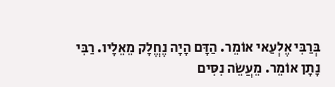בְּרַבִּי אֶלְעַאי אוֹמֵר. הַדָּם הָיָה נֶחֱלָק מֵאֵלָיו. רַבִּי נָתָן אוֹמֵר. מֵעֲשֵׂה נִסִּים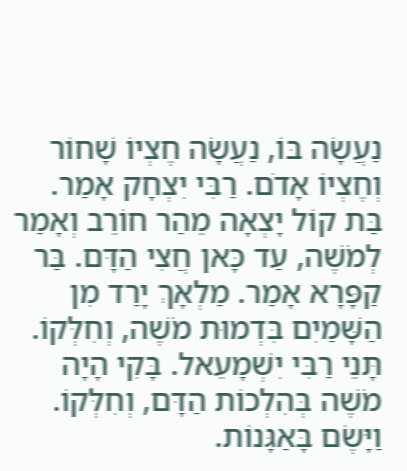נַעֲשָׂה בּוֹ, נַעֲשָׂה חֶצְיוֹ שָׁחוֹר וְחֶצְיוֹ אָדֹם. רַבִּי יִצְחָק אָמַר. בַּת קוֹל יָצְאָה מֵהַר חוֹרֵב וְאָמַר לְמֹשֶׁה, עַד כָּאן חֲצִי הַדָּם. בַּר קַפָּרָא אָמַר. מַלְאָךְ יָרַד מִן הַשָּׁמַיִם בִּדְמוּת מֹשֶׁה, וְחִלְּקוֹ. תָּנֵי רַבִּי יִשְׁמָעֵאל. בָּקִי הָיָה מֹשֶׁה בְּהִלְכוֹת הַדָּם, וְחִלְּקוֹ. וַיָּשֶׂם בָּאַגָּנוֹת.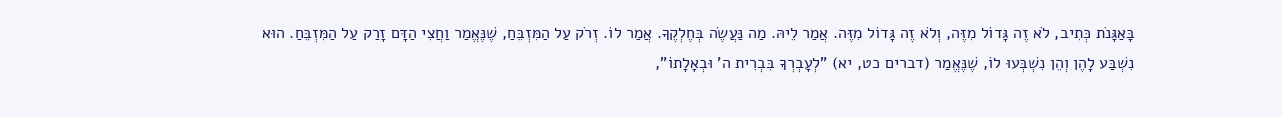בָּאַגָּנֹת כְּתִיב, לֹא זֶה גָּדוֹל מִזֶּה, וְלֹא זֶה גָּדוֹל מִזֶּה. אֲמַר לֵיהּ. מַה נַּעֲשֶׂה בְּחֶלְקֶךָ. אֲמַר לוֹ. זְרֹק עַל הַמִּזְבֵּחַ, שֶׁנֶּאֱמַר וַחֲצִי הַדָּם זָרַק עַל הַמִּזְבֵּחַ. הוּא נִשְׁבַּע לָהֶן וְהֵן נִשְׁבְּעוּ לוֹ, שֶׁנֶּאֱמַר (דברים כט, יא) "לְעָבְרְךָ בִּבְרִית ה' וּבְאָלָתוֹ",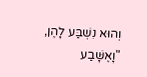וְהוּא נִשְׁבַּע לָהֶן, "וָאֶשָּׁבַע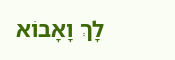לָךְ וָאָבוֹא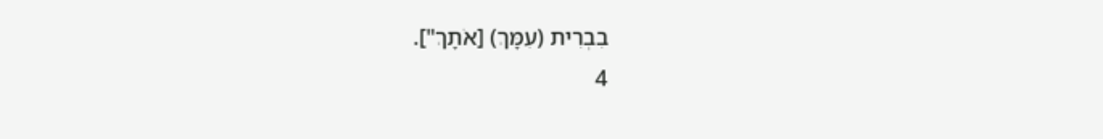בִבְרִית (עִמָּךְ) [אֹתָךְ"].
4